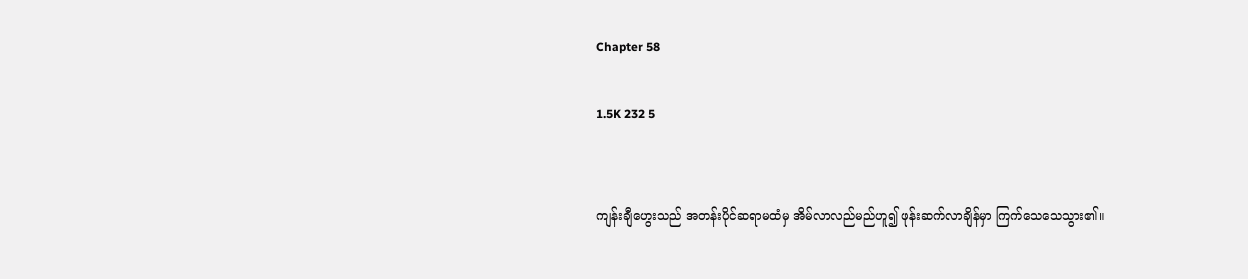Chapter 58

1.5K 232 5


ကျန်းချီဟွေးသည် အတန်းပိုင်ဆရာမထံမှ အိမ်လာလည်မည်ဟူ၍ ဖုန်းဆက်လာချိန်မှာ ကြက်သေသေသွား၏။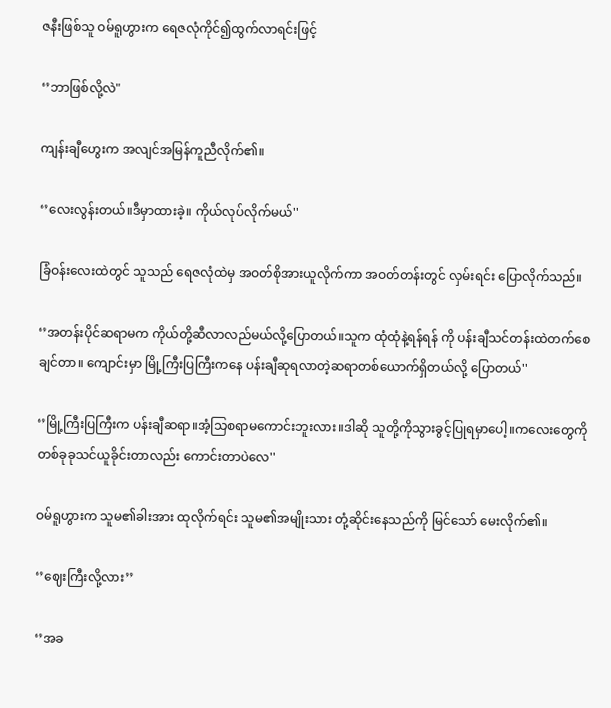ဇနီးဖြစ်သူ ဝမ်ရူဟွားက ရေဇလုံကိုင်၍ထွက်လာရင်းဖြင့်

‘’ဘာဖြစ်လို့လဲ"

ကျန်းချီဟွေးက အလျင်အမြန်ကူညီလိုက်၏။

‘’လေးလွန်းတယ်။ဒီမှာထားခဲ့။ ကိုယ်လုပ်လိုက်မယ်''

ခြံဝန်းလေးထဲတွင် သူသည် ရေဇလုံထဲမှ အဝတ်စိုအားယူလိုက်ကာ အဝတ်တန်းတွင် လှမ်းရင်း ပြောလိုက်သည်။

‘’အတန်းပိုင်ဆရာမက ကိုယ်တို့ဆီလာလည်မယ်လို့ပြောတယ်။သူက ထုံထုံနဲ့ရန်ရန် ကို ပန်းချီသင်တန်းထဲတက်စေချင်တာ။ ကျောင်းမှာ မြို့ကြီးပြကြီးကနေ ပန်းချီဆုရလာတဲ့ဆရာတစ်ယောက်ရှိတယ်လို့ ပြောတယ်''

‘’မြို့ကြီးပြကြီးက ပန်းချီဆရာ။အံ့သြစရာမကောင်းဘူးလား။ဒါဆို သူတို့ကိုသွားခွင့်ပြုရမှာပေါ့။ကလေးတွေကို တစ်ခုခုသင်ယူခိုင်းတာလည်း ကောင်းတာပဲလေ''

ဝမ်ရူဟွားက သူမ၏ခါးအား ထုလိုက်ရင်း သူမ၏အမျိုးသား တုံ့ဆိုင်းနေသည်ကို မြင်သော် မေးလိုက်၏။

‘’ဈေးကြီးလို့လား’’

‘’အခ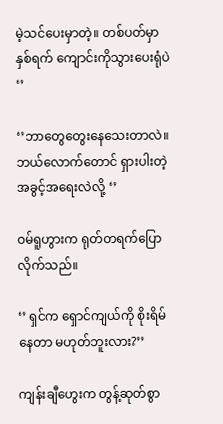မဲ့သင်ပေးမှာတဲ့။ တစ်ပတ်မှာ နှစ်ရက် ကျောင်းကိုသွားပေးရုံပဲ ‘’

‘’ဘာတွေတွေးနေသေးတာလဲ။ဘယ်လောက်တောင် ရှားပါးတဲ့ အခွင့်အရေးလဲလို့ ‘’

ဝမ်ရူဟွားက ရုတ်တရက်ပြောလိုက်သည်။

‘’ ရှင်က ရှောင်ကျယ်ကို စိုးရိမ်နေတာ မဟုတ်ဘူးလား?’’

ကျန်းချီဟွေးက တွန့်ဆုတ်စွာ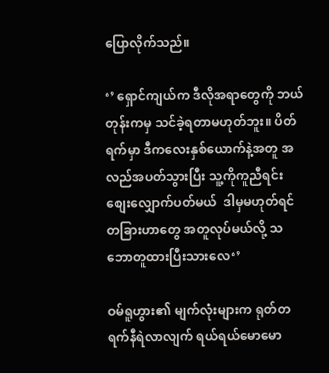ပြောလိုက်သည်။

‘’ ရှောင်ကျယ်က ဒီလိုအရာတွေကို ဘယ်တုန်းကမှ သင်ခဲ့ရတာမဟုတ်ဘူး။ ပိတ်ရက်မှာ ဒီကလေးနှစ်ယောက်နဲ့အတူ အလည်အပတ်သွားပြီး သူ့ကိုကူညီရင်း စျေးလျှောက်ပတ်မယ်  ဒါမှမဟုတ်ရင် တခြားဟာတွေ အတူလုပ်မယ်လို့ သဘောတူထားပြီးသားလေ‘’

ဝမ်ရူဟွား၏ မျက်လုံးများက ရုတ်တရက်နီရဲလာလျက် ရယ်ရယ်မောမော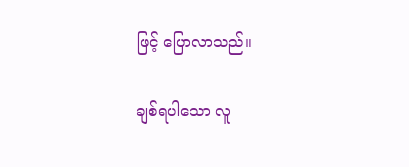ဖြင့် ပြောလာသည်။

ချစ်ရပါသော လူ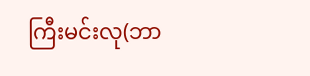ကြီးမင်းလု(ဘာ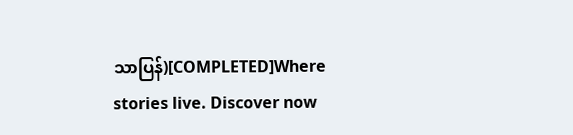သာပြန်)[COMPLETED]Where stories live. Discover now